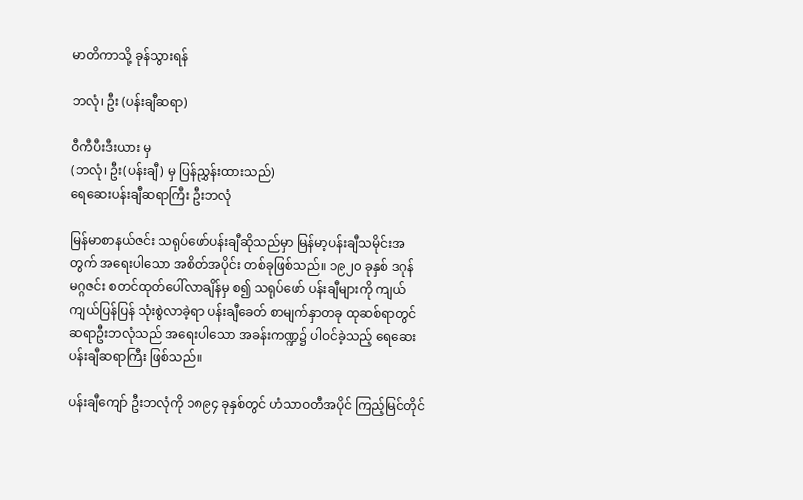မာတိကာသို့ ခုန်သွားရန်

ဘလုံ၊ ဦး (ပန်းချီဆရာ)

ဝီကီပီးဒီးယား မှ
(ဘလုံ၊ ဦး(ပန်းချီ) မှ ပြန်ညွှန်းထားသည်)
ရေဆေးပန်းချီဆရာကြီး ဦးဘလုံ

မြန်မာစာနယ်ဇင်း သရုပ်ဖော်ပန်းချီဆိုသည်မှာ မြန်မာ့ပန်းချီသမိုင်းအတွက် အရေးပါသော အစိတ်အပိုင်း တစ်ခုဖြစ်သည်။ ၁၉၂၀ ခုနှစ် ဒဂုန် မဂ္ဂဇင်း စတင်ထုတ်ပေါ်လာချိန်မှ စ၍ သရုပ်ဖော် ပန်းချီများကို ကျယ်ကျယ်ပြန်ပြန် သုံးစွဲလာခဲ့ရာ ပန်းချီခေတ် စာမျက်နှာတခု ထုဆစ်ရာတွင် ဆရာဦးဘလုံသည် အရေးပါသော အခန်းကဏ္ဍ၌ ပါဝင်ခဲ့သည့် ရေဆေးပန်းချီဆရာကြီး ဖြစ်သည်။

ပန်းချီကျော် ဦးဘလုံကို ၁၈၉၄ ခုနှစ်တွင် ဟံသာဝတီအပိုင် ကြည့်မြင်တိုင်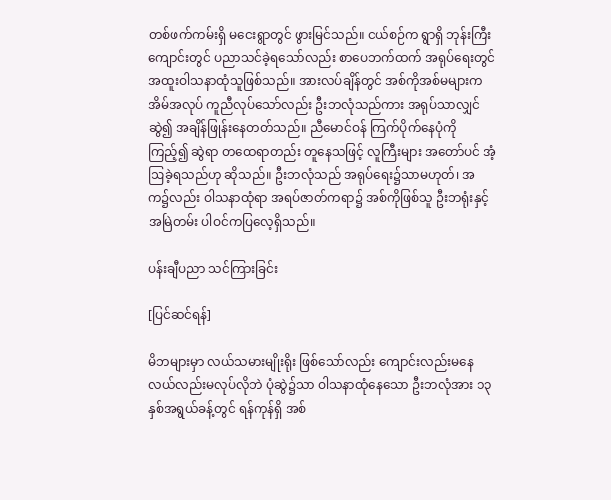တစ်ဖက်ကမ်းရှိ မငေးရွာတွင် ဖွားမြင်သည်။ ငယ်စဉ်က ရွာရှိ ဘုန်းကြီးကျောင်းတွင် ပညာသင်ခဲ့ရသော်လည်း စာပေဘက်ထက် အရုပ်ရေးတွင် အထူးဝါသနာထုံသူဖြစ်သည်။ အားလပ်ချိန်တွင် အစ်ကိုအစ်မများက အိမ်အလုပ် ကူညီလုပ်သော်လည်း ဦးဘလုံသည်ကား အရုပ်သာလျှင် ဆွဲ၍ အချိန်ဖြုန်းနေတတ်သည်။ ညီမောင်ဝန် ကြက်ပိုက်နေပုံကိုကြည့်၍ ဆွဲရာ တထေရာတည်း တူနေသဖြင့် လူကြီးများ အတော်ပင် အံ့ဩခဲ့ရသည်ဟု ဆိုသည်။ ဦးဘလုံသည် အရုပ်ရေး၌သာမဟုတ်၊ အက၌လည်း ဝါသနာထုံရာ အရပ်ဇာတ်ကရာ၌ အစ်ကိုဖြစ်သူ ဦးဘရုံးနှင့် အမြဲတမ်း ပါဝင်ကပြလေ့ရှိသည်။

ပန်းချီပညာ သင်ကြားခြင်း

[ပြင်ဆင်ရန်]

မိဘများမှာ လယ်သမားမျိုးရိုး ဖြစ်သော်လည်း ကျောင်းလည်းမနေ လယ်လည်းမလုပ်လိုဘဲ ပုံဆွဲ၌သာ ဝါသနာထုံနေသော ဦးဘလုံအား ၁၃ နှစ်အရွယ်ခန့်တွင် ရန်ကုန်ရှိ အစ်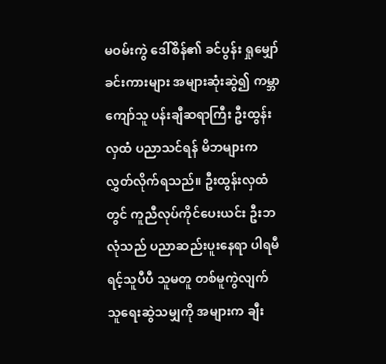မဝမ်းကွဲ ဒေါ်စိန်၏ ခင်ပွန်း ရှုမျှော်ခင်းကားများ အများဆုံးဆွဲ၍ ကမ္ဘာကျော်သူ ပန်းချီဆရာကြီး ဦးထွန်းလှထံ ပညာသင်ရန် မိဘများက လွှတ်လိုက်ရသည်။ ဦးထွန်းလှထံတွင် ကူညီလုပ်ကိုင်ပေးယင်း ဦးဘလုံသည် ပညာဆည်းပူးနေရာ ပါရမီရင့်သူပီပီ သူမတူ တစ်မူကွဲလျက် သူရေးဆွဲသမျှကို အများက ချီး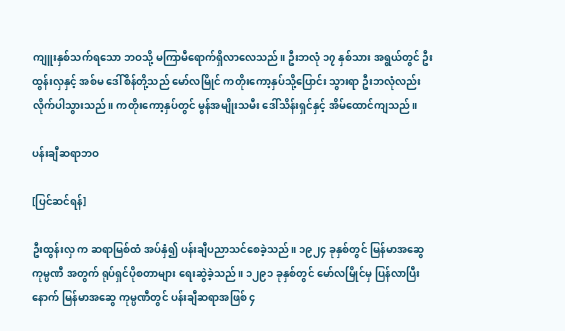ကျူးနှစ်သက်ရသော ဘဝသို့ မကြာမီရောက်ရှိလာလေသည်။ ဦးဘလုံ ၁၇ နှစ်သား အရွယ်တွင် ဦးထွန်းလှနှင့် အစ်မ ဒေါ်စိန်တို့သည် မော်လမြိုင် ကတိုးကော့နှပ်သို့ပြောင်း သွားရာ ဦးဘလုံလည်း လိုက်ပါသွားသည်။ ကတိုးကော့နှပ်တွင် မွန်အမျိုးသမီး ဒေါ်သိန်းရှင်နှင့် အိမ်ထောင်ကျသည်။

ပန်းချီဆရာဘဝ

[ပြင်ဆင်ရန်]

ဦးထွန်းလှ က ဆရာမြစ်ထံ အပ်နှံ၍ ပန်းချီပညာသင်စေခဲ့သည်။ ၁၉၂၄ ခုနှစ်တွင် မြန်မာအဆွေ ကုမ္ပဏီ အတွက် ရုပ်ရှင်ပိုစတာများ ရေးဆွဲခဲ့သည်။ ၁၂၉၁ ခုနှစ်တွင် မော်လမြိုင်မှ ပြန်လာပြီးနောက် မြန်မာအဆွေ ကုမ္ပဏီတွင် ပန်းချီဆရာအဖြစ် ၄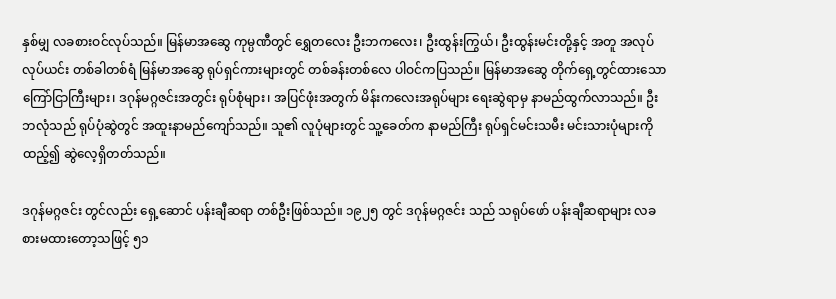နှစ်မျှ လခစားဝင်လုပ်သည်။ မြန်မာအဆွေ ကုမ္ပဏီတွင် ရွှေတလေး ဦးဘကလေး၊ ဦးထွန်းကြွယ်၊ ဦးထွန်းမင်းတို့နှင့် အတူ အလုပ်လုပ်ယင်း တစ်ခါတစ်ရံ မြန်မာအဆွေ ရုပ်ရှင်ကားများတွင် တစ်ခန်းတစ်လေ ပါဝင်ကပြသည်။ မြန်မာအဆွေ တိုက်ရှေ့တွင်ထားသော ကြော်ငြာကြီးများ၊ ဒဂုန်မဂ္ဂဇင်းအတွင်း ရုပ်စုံများ၊ အပြင်ဖုံးအတွက် မိန်းကလေးအရုပ်များ ရေးဆွဲရာမှ နာမည်ထွက်လာသည်။ ဦးဘလုံသည် ရုပ်ပုံဆွဲတွင် အထူးနာမည်ကျော်သည်။ သူ၏ လူပုံများတွင် သူ့ခေတ်က နာမည်ကြီး ရုပ်ရှင်မင်းသမီး မင်းသားပုံများကို ထည့်၍ ဆွဲလေ့ရှိတတ်သည်။

ဒဂုန်မဂ္ဂဇင်း တွင်လည်း ရှေ့ဆောင် ပန်းချီဆရာ တစ်ဦးဖြစ်သည်။ ၁၉၂၅ တွင် ဒဂုန်မဂ္ဂဇင်း သည် သရုပ်ဖော် ပန်းချီဆရာများ လခစားမထားတော့သဖြင့် ၅၁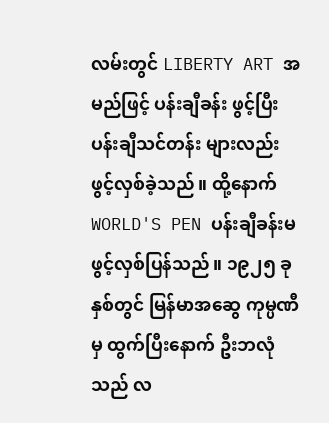လမ်းတွင် LIBERTY ART အမည်ဖြင့် ပန်းချီခန်း ဖွင့်ပြီး ပန်းချီသင်တန်း များလည်း ဖွင့်လှစ်ခဲ့သည်။ ထို့နောက် WORLD'S PEN ပန်းချီခန်းမ ဖွင့်လှစ်ပြန်သည်။ ၁၉၂၅ ခုနှစ်တွင် မြန်မာအဆွေ ကုမ္ပဏီမှ ထွက်ပြီးနောက် ဦးဘလုံသည် လ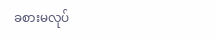ခစားမလုပ်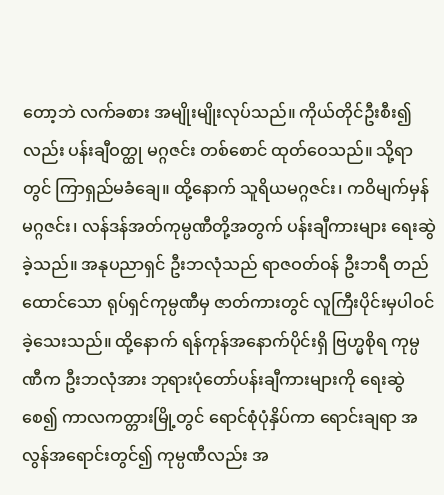တော့ဘဲ လက်ခစား အမျိုးမျိုးလုပ်သည်။ ကိုယ်တိုင်ဦးစီး၍လည်း ပန်းချီဝတ္ထု မဂ္ဂဇင်း တစ်စောင် ထုတ်ဝေသည်။ သို့ရာတွင် ကြာရှည်မခံချေ။ ထို့နောက် သူရိယမဂ္ဂဇင်း၊ ကဝိမျက်မှန် မဂ္ဂဇင်း၊ လန်ဒန်အတ်ကုမ္ပဏီတို့အတွက် ပန်းချီကားများ ရေးဆွဲခဲ့သည်။ အနုပညာရှင် ဦးဘလုံသည် ရာဇဝတ်ဝန် ဦးဘရီ တည်ထောင်သော ရုပ်ရှင်ကုမ္ပဏီမှ ဇာတ်ကားတွင် လူကြီးပိုင်းမှပါဝင်ခဲ့သေးသည်။ ထို့နောက် ရန်ကုန်အနောက်ပိုင်းရှိ ဗြဟ္မစိုရ ကုမ္ပဏီက ဦးဘလုံအား ဘုရားပုံတော်ပန်းချီကားများကို ရေးဆွဲစေ၍ ကာလကတ္တားမြို့တွင် ရောင်စုံပုံနှိပ်ကာ ရောင်းချရာ အလွန်အရောင်းတွင်၍ ကုမ္ပဏီလည်း အ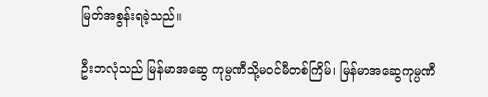မြတ်အစွန်းရခဲ့သည်။

ဦးဘလုံသည် မြန်မာအဆွေ ကုမ္ပဏီသို့မဝင်မီတစ်ကြိမ်၊ မြန်မာအဆွေကုမ္ပဏီ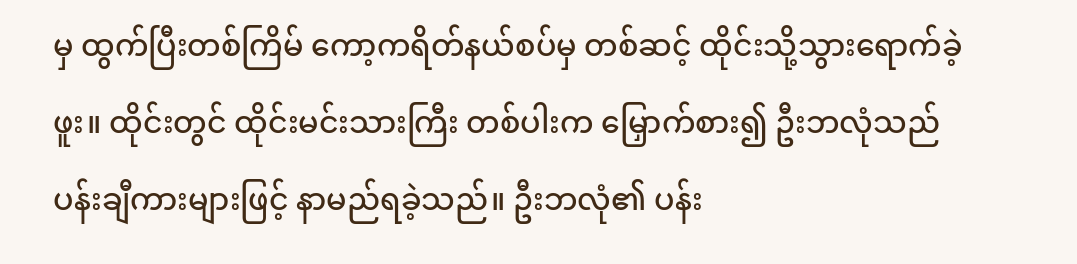မှ ထွက်ပြီးတစ်ကြိမ် ကော့ကရိတ်နယ်စပ်မှ တစ်ဆင့် ထိုင်းသို့သွားရောက်ခဲ့ဖူး။ ထိုင်းတွင် ထိုင်းမင်းသားကြီး တစ်ပါးက မြှောက်စား၍ ဦးဘလုံသည် ပန်းချီကားများဖြင့် နာမည်ရခဲ့သည်။ ဦးဘလုံ၏ ပန်း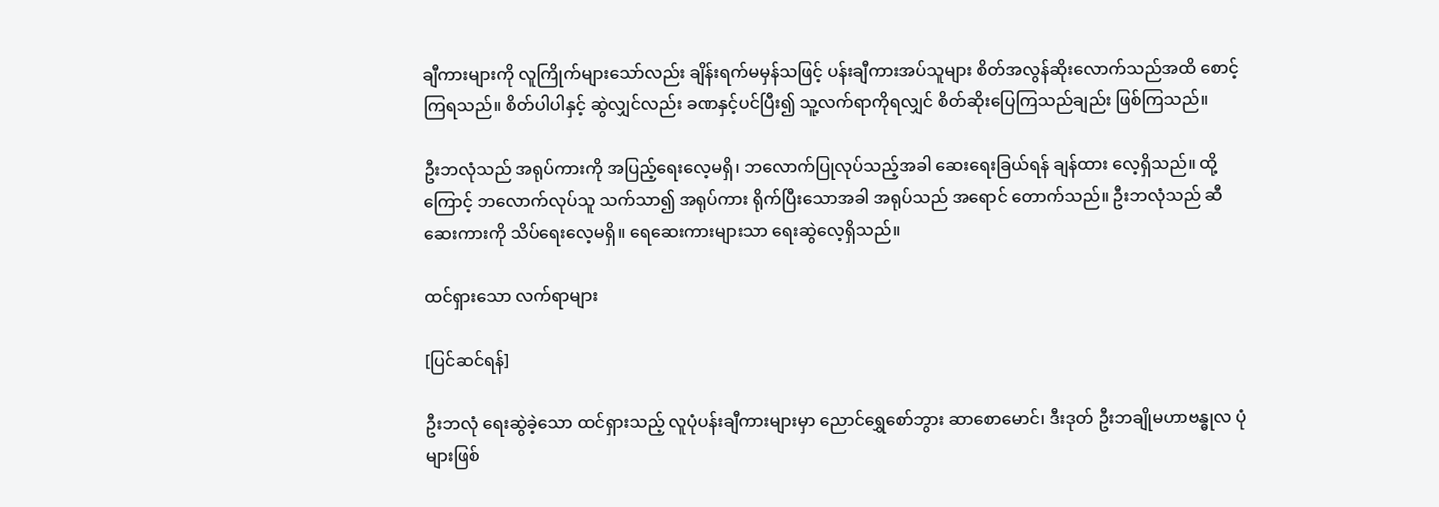ချီကားများကို လူကြိုက်များသော်လည်း ချိန်းရက်မမှန်သဖြင့် ပန်းချီကားအပ်သူများ စိတ်အလွန်ဆိုးလောက်သည်အထိ စောင့်ကြရသည်။ စိတ်ပါပါနှင့် ဆွဲလျှင်လည်း ခဏနှင့်ပင်ပြီး၍ သူ့လက်ရာကိုရလျှင် စိတ်ဆိုးပြေကြသည်ချည်း ဖြစ်ကြသည်။

ဦးဘလုံသည် အရုပ်ကားကို အပြည့်ရေးလေ့မရှိ၊ ဘလောက်ပြုလုပ်သည့်အခါ ဆေးရေးခြယ်ရန် ချန်ထား လေ့ရှိသည်။ ထို့ကြောင့် ဘလောက်လုပ်သူ သက်သာ၍ အရုပ်ကား ရိုက်ပြီးသောအခါ အရုပ်သည် အရောင် တောက်သည်။ ဦးဘလုံသည် ဆီဆေးကားကို သိပ်ရေးလေ့မရှိ။ ရေဆေးကားများသာ ရေးဆွဲလေ့ရှိသည်။

ထင်ရှားသော လက်ရာများ

[ပြင်ဆင်ရန်]

ဦးဘလုံ ရေးဆွဲခဲ့သော ထင်ရှားသည့် လူပုံပန်းချီကားများမှာ ညောင်ရွှေစော်ဘွား ဆာစောမောင်၊ ဒီးဒုတ် ဦးဘချိုမဟာဗန္ဓုလ ပုံများဖြစ်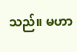သည်။ မဟာ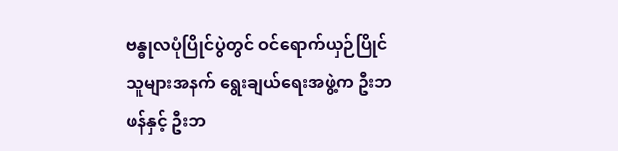ဗန္ဓုလပုံပြိုင်ပွဲတွင် ဝင်ရောက်ယှဉ်ပြိုင်သူများအနက် ရွေးချယ်ရေးအဖွဲ့က ဦးဘဖန်နှင့် ဦးဘ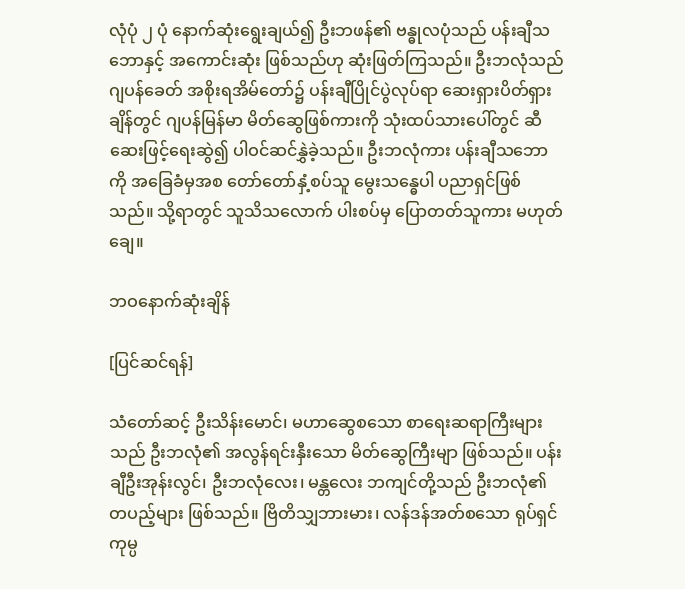လုံပုံ ၂ ပုံ နောက်ဆုံးရွေးချယ်၍ ဦးဘဖန်၏ ဗန္ဓုလပုံသည် ပန်းချီသဘောနှင့် အကောင်းဆုံး ဖြစ်သည်ဟု ဆုံးဖြတ်ကြသည်။ ဦးဘလုံသည် ဂျပန်ခေတ် အစိုးရအိမ်တော်၌ ပန်းချီပြိုင်ပွဲလုပ်ရာ ဆေးရှားပိတ်ရှားချိန်တွင် ဂျပန်မြန်မာ မိတ်ဆွေဖြစ်ကားကို သုံးထပ်သားပေါ်တွင် ဆီဆေးဖြင့်ရေးဆွဲ၍ ပါဝင်ဆင်နွှဲခဲ့သည်။ ဦးဘလုံကား ပန်းချီသဘောကို အခြေခံမှအစ တော်တော်နှံ့စပ်သူ မွေးသန္ဓေပါ ပညာရှင်ဖြစ်သည်။ သို့ရာတွင် သူသိသလောက် ပါးစပ်မှ ပြောတတ်သူကား မဟုတ်ချေ။

ဘဝနောက်ဆုံးချိန်

[ပြင်ဆင်ရန်]

သံတော်ဆင့် ဦးသိန်းမောင်၊ မဟာဆွေစသော စာရေးဆရာကြီးများသည် ဦးဘလုံ၏ အလွန်ရင်းနှီးသော မိတ်ဆွေကြီးမျာ ဖြစ်သည်။ ပန်းချီဦးအုန်းလွင်၊ ဦးဘလုံလေး၊ မန္တလေး ဘကျင်တို့သည် ဦးဘလုံ၏ တပည့်များ ဖြစ်သည်။ ဗြိတိသျှဘားမား၊ လန်ဒန်အတ်စသော ရုပ်ရှင်ကုမ္ပ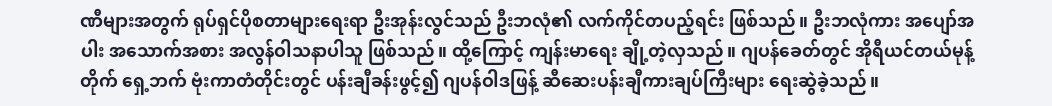ဏီများအတွက် ရုပ်ရှင်ပိုစတာများရေးရာ ဦးအုန်းလွင်သည် ဦးဘလုံ၏ လက်ကိုင်တပည့်ရင်း ဖြစ်သည်။ ဦးဘလုံကား အပျော်အပါး အသောက်အစား အလွန်ဝါသနာပါသူ ဖြစ်သည်။ ထို့ကြောင့် ကျန်းမာရေး ချို့တဲ့လှသည်။ ဂျပန်ခေတ်တွင် အိုရီယင်တယ်မုန့်တိုက် ရှေ့ဘက် ဗုံးကာတံတိုင်းတွင် ပန်းချီခန်းဖွင့်၍ ဂျပန်ဝါဒဖြန့် ဆီဆေးပန်းချီကားချပ်ကြီးများ ရေးဆွဲခဲ့သည်။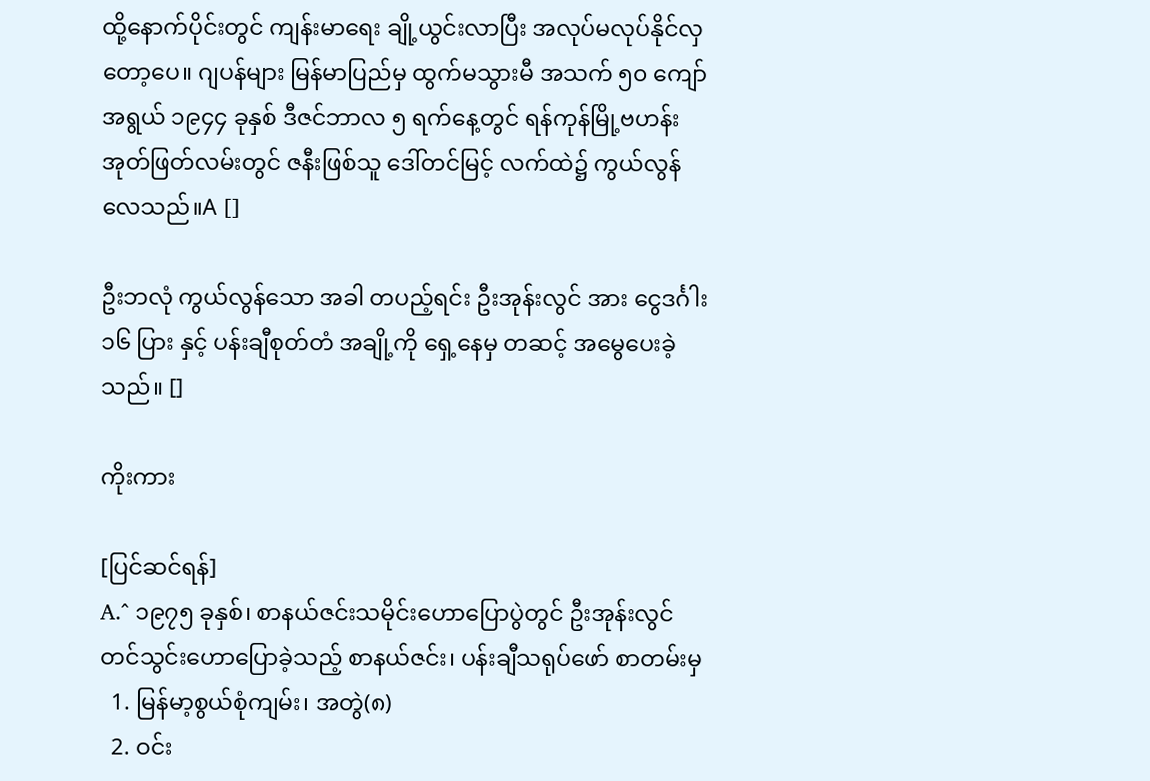ထို့နောက်ပိုင်းတွင် ကျန်းမာရေး ချို့ယွင်းလာပြီး အလုပ်မလုပ်နိုင်လှတော့ပေ။ ဂျပန်များ မြန်မာပြည်မှ ထွက်မသွားမီ အသက် ၅၀ ကျော်အရွယ် ၁၉၄၄ ခုနှစ် ဒီဇင်ဘာလ ၅ ရက်နေ့တွင် ရန်ကုန်မြို့ဗဟန်း အုတ်ဖြတ်လမ်းတွင် ဇနီးဖြစ်သူ ဒေါ်တင်မြင့် လက်ထဲ၌ ကွယ်လွန်လေသည်။A []

ဦးဘလုံ ကွယ်လွန်သော အခါ တပည့်ရင်း ဦးအုန်းလွင် အား ငွေဒင်္ဂါး ၁၆ ပြား နှင့် ပန်းချီစုတ်တံ အချို့ကို ရှေ့နေမှ တဆင့် အမွေပေးခဲ့သည်။ []

ကိုးကား

[ပြင်ဆင်ရန်]
A.^ ၁၉၇၅ ခုနှစ်၊ စာနယ်ဇင်းသမိုင်းဟောပြောပွဲတွင် ဦးအုန်းလွင် တင်သွင်းဟောပြောခဲ့သည့် စာနယ်ဇင်း၊ ပန်းချီသရုပ်ဖော် စာတမ်းမှ
  1. မြန်မာ့စွယ်စုံကျမ်း၊ အတွဲ(၈)
  2. ဝင်း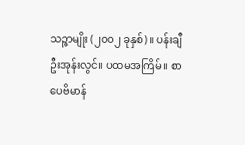သဉ္ဇာမျိုး (၂၀၀၂ ခုနှစ်)။ ပန်းချီဦးအုန်းလွင်။ ပထမအကြိမ်။ စာပေဗိမာန်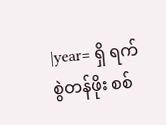|year= ရှိ ရက်စွဲတန်ဖိုး စစ်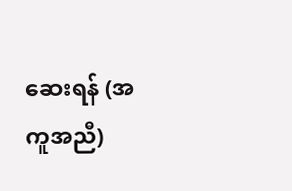ဆေးရန် (အကူအညီ)